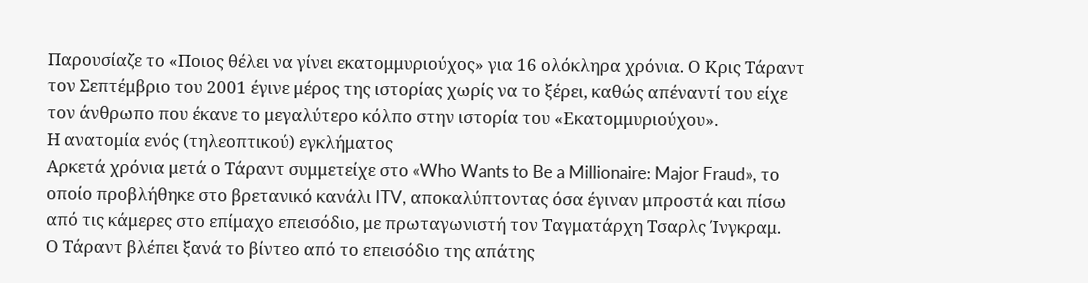Παρουσίαζε το «Ποιος θέλει να γίνει εκατομμυριούχος» για 16 ολόκληρα χρόνια. Ο Κρις Τάραντ τον Σεπτέμβριο του 2001 έγινε μέρος της ιστορίας χωρίς να το ξέρει, καθώς απέναντί του είχε τον άνθρωπο που έκανε το μεγαλύτερο κόλπο στην ιστορία του «Εκατομμυριούχου».
Η ανατομία ενός (τηλεοπτικού) εγκλήματος
Αρκετά χρόνια μετά ο Τάραντ συμμετείχε στο «Who Wants to Be a Millionaire: Major Fraud», το οποίο προβλήθηκε στο βρετανικό κανάλι ITV, αποκαλύπτοντας όσα έγιναν μπροστά και πίσω από τις κάμερες στο επίμαχο επεισόδιο, με πρωταγωνιστή τον Ταγματάρχη Τσαρλς Ίνγκραμ.
Ο Τάραντ βλέπει ξανά το βίντεο από το επεισόδιο της απάτης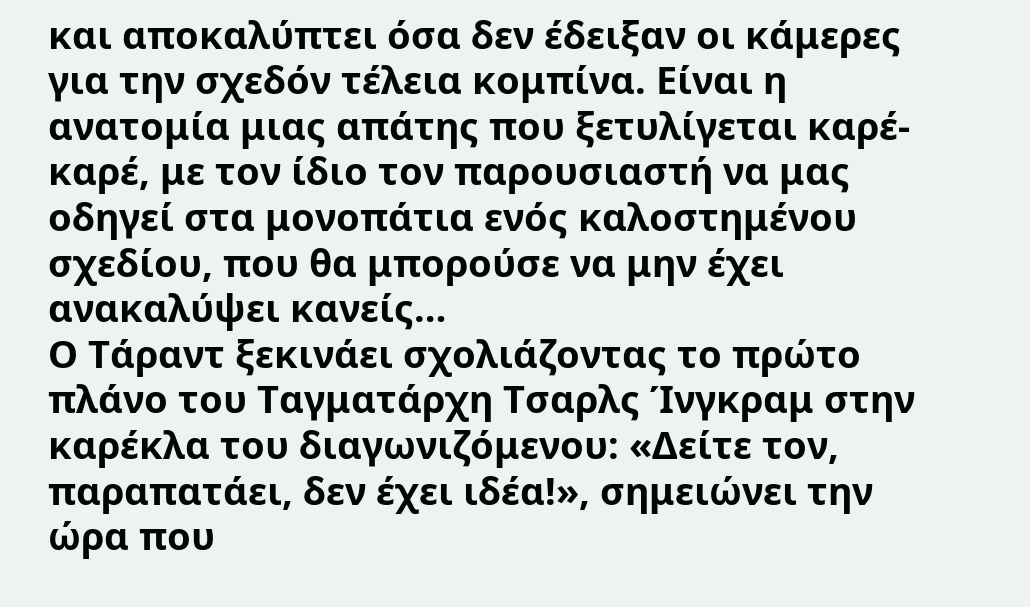και αποκαλύπτει όσα δεν έδειξαν οι κάμερες για την σχεδόν τέλεια κομπίνα. Είναι η ανατομία μιας απάτης που ξετυλίγεται καρέ-καρέ, με τον ίδιο τον παρουσιαστή να μας οδηγεί στα μονοπάτια ενός καλοστημένου σχεδίου, που θα μπορούσε να μην έχει ανακαλύψει κανείς…
Ο Τάραντ ξεκινάει σχολιάζοντας το πρώτο πλάνο του Ταγματάρχη Τσαρλς Ίνγκραμ στην καρέκλα του διαγωνιζόμενου: «Δείτε τον, παραπατάει, δεν έχει ιδέα!», σημειώνει την ώρα που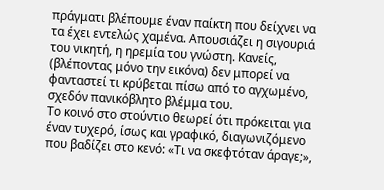πράγματι βλέπουμε έναν παίκτη που δείχνει να τα έχει εντελώς χαμένα. Απουσιάζει η σιγουριά του νικητή, η ηρεμία του γνώστη. Κανείς, (βλέποντας μόνο την εικόνα) δεν μπορεί να φανταστεί τι κρύβεται πίσω από το αγχωμένο, σχεδόν πανικόβλητο βλέμμα του.
Το κοινό στο στούντιο θεωρεί ότι πρόκειται για έναν τυχερό, ίσως και γραφικό, διαγωνιζόμενο που βαδίζει στο κενό: «Τι να σκεφτόταν άραγε;»,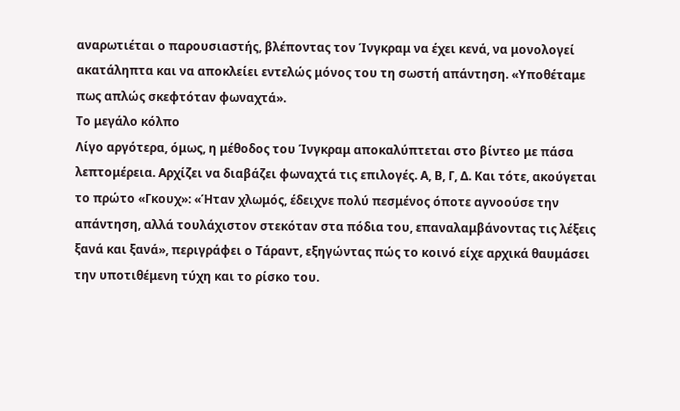αναρωτιέται ο παρουσιαστής, βλέποντας τον Ίνγκραμ να έχει κενά, να μονολογεί ακατάληπτα και να αποκλείει εντελώς μόνος του τη σωστή απάντηση. «Υποθέταμε πως απλώς σκεφτόταν φωναχτά».
Το μεγάλο κόλπο
Λίγο αργότερα, όμως, η μέθοδος του Ίνγκραμ αποκαλύπτεται στο βίντεο με πάσα λεπτομέρεια. Αρχίζει να διαβάζει φωναχτά τις επιλογές. Α, Β, Γ, Δ. Και τότε, ακούγεται το πρώτο «Γκουχ»: «Ήταν χλωμός, έδειχνε πολύ πεσμένος όποτε αγνοούσε την απάντηση, αλλά τουλάχιστον στεκόταν στα πόδια του, επαναλαμβάνοντας τις λέξεις ξανά και ξανά», περιγράφει ο Τάραντ, εξηγώντας πώς το κοινό είχε αρχικά θαυμάσει την υποτιθέμενη τύχη και το ρίσκο του.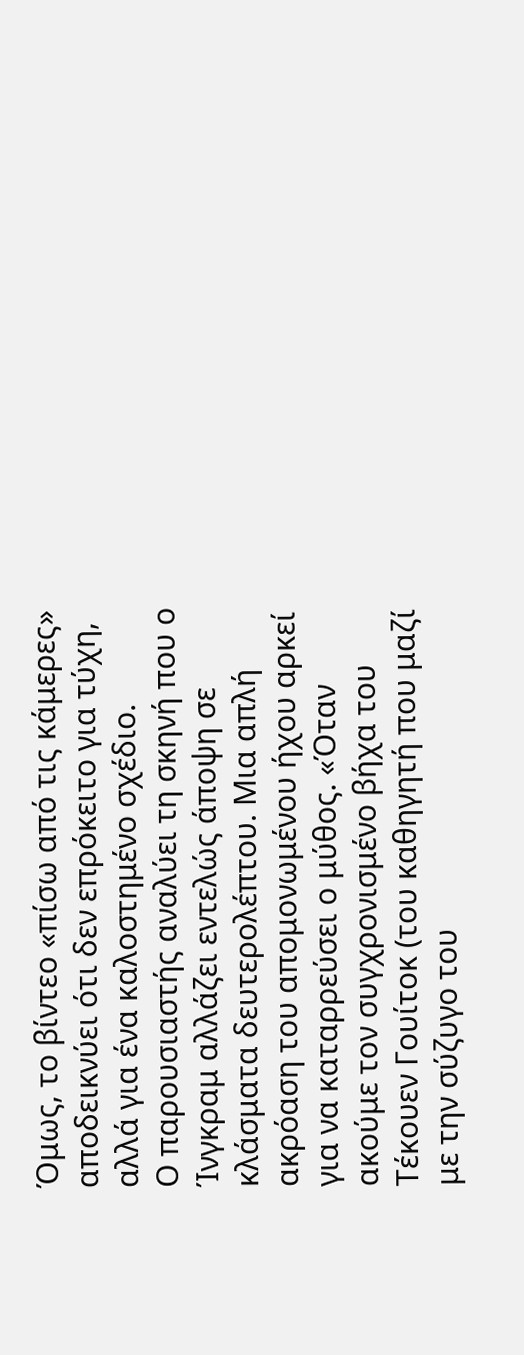Όμως, το βίντεο «πίσω από τις κάμερες» αποδεικνύει ότι δεν επρόκειτο για τύχη, αλλά για ένα καλοστημένο σχέδιο.
Ο παρουσιαστής αναλύει τη σκηνή που ο Ίνγκραμ αλλάζει εντελώς άποψη σε κλάσματα δευτερολέπτου. Μια απλή ακρόαση του απομονωμένου ήχου αρκεί για να καταρρεύσει ο μύθος. «Όταν ακούμε τον συγχρονισμένο βήχα του Τέκουεν Γουίτοκ (του καθηγητή που μαζί με την σύζυγο του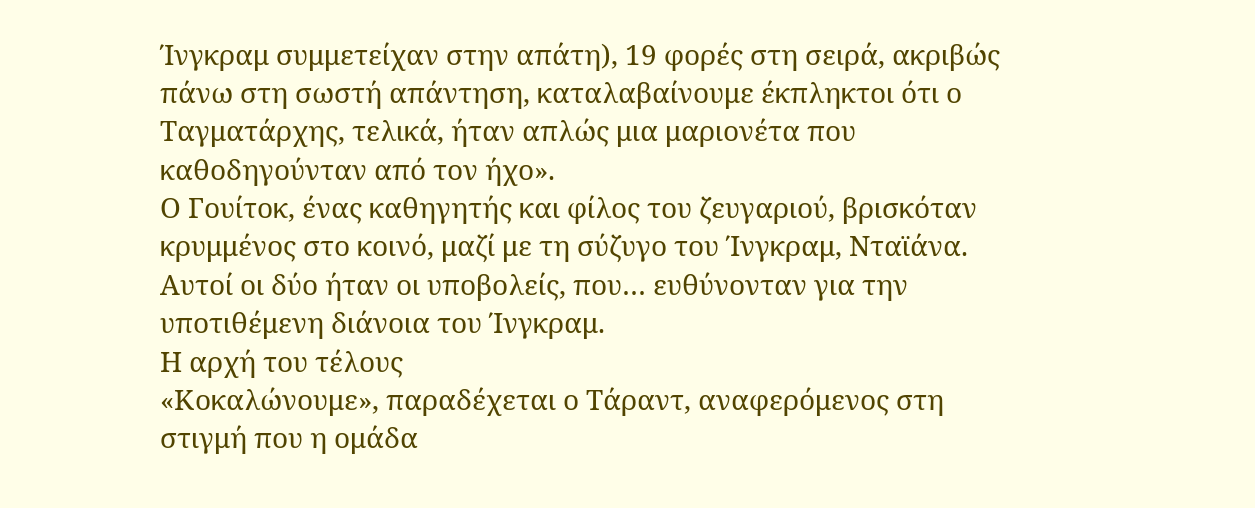Ίνγκραμ συμμετείχαν στην απάτη), 19 φορές στη σειρά, ακριβώς πάνω στη σωστή απάντηση, καταλαβαίνουμε έκπληκτοι ότι ο Ταγματάρχης, τελικά, ήταν απλώς μια μαριονέτα που καθοδηγούνταν από τον ήχο».
Ο Γουίτοκ, ένας καθηγητής και φίλος του ζευγαριού, βρισκόταν κρυμμένος στο κοινό, μαζί με τη σύζυγο του Ίνγκραμ, Νταϊάνα. Αυτοί οι δύο ήταν οι υποβολείς, που… ευθύνονταν για την υποτιθέμενη διάνοια του Ίνγκραμ.
Η αρχή του τέλους
«Κοκαλώνουμε», παραδέχεται ο Τάραντ, αναφερόμενος στη στιγμή που η ομάδα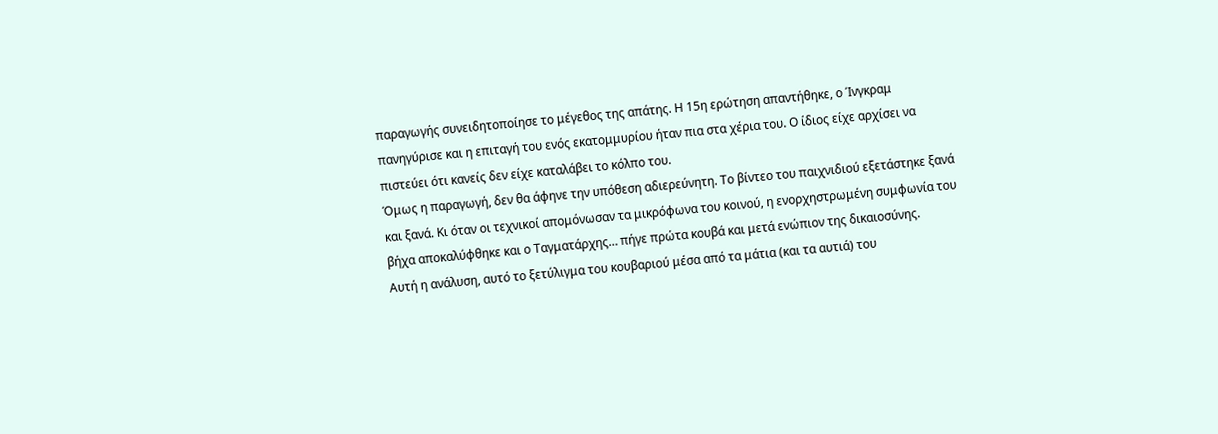παραγωγής συνειδητοποίησε το μέγεθος της απάτης. Η 15η ερώτηση απαντήθηκε, ο Ίνγκραμ πανηγύρισε και η επιταγή του ενός εκατομμυρίου ήταν πια στα χέρια του. Ο ίδιος είχε αρχίσει να πιστεύει ότι κανείς δεν είχε καταλάβει το κόλπο του.
Όμως η παραγωγή, δεν θα άφηνε την υπόθεση αδιερεύνητη. Το βίντεο του παιχνιδιού εξετάστηκε ξανά και ξανά. Κι όταν οι τεχνικοί απομόνωσαν τα μικρόφωνα του κοινού, η ενορχηστρωμένη συμφωνία του βήχα αποκαλύφθηκε και ο Ταγματάρχης… πήγε πρώτα κουβά και μετά ενώπιον της δικαιοσύνης.
Αυτή η ανάλυση, αυτό το ξετύλιγμα του κουβαριού μέσα από τα μάτια (και τα αυτιά) του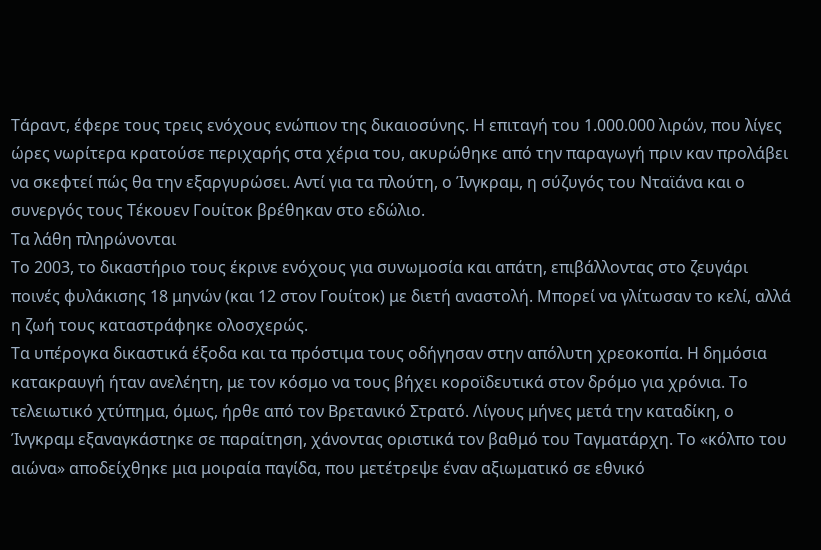Τάραντ, έφερε τους τρεις ενόχους ενώπιον της δικαιοσύνης. Η επιταγή του 1.000.000 λιρών, που λίγες ώρες νωρίτερα κρατούσε περιχαρής στα χέρια του, ακυρώθηκε από την παραγωγή πριν καν προλάβει να σκεφτεί πώς θα την εξαργυρώσει. Αντί για τα πλούτη, ο Ίνγκραμ, η σύζυγός του Νταϊάνα και ο συνεργός τους Τέκουεν Γουίτοκ βρέθηκαν στο εδώλιο.
Τα λάθη πληρώνονται
Το 2003, το δικαστήριο τους έκρινε ενόχους για συνωμοσία και απάτη, επιβάλλοντας στο ζευγάρι ποινές φυλάκισης 18 μηνών (και 12 στον Γουίτοκ) με διετή αναστολή. Μπορεί να γλίτωσαν το κελί, αλλά η ζωή τους καταστράφηκε ολοσχερώς.
Τα υπέρογκα δικαστικά έξοδα και τα πρόστιμα τους οδήγησαν στην απόλυτη χρεοκοπία. Η δημόσια κατακραυγή ήταν ανελέητη, με τον κόσμο να τους βήχει κοροϊδευτικά στον δρόμο για χρόνια. Το τελειωτικό χτύπημα, όμως, ήρθε από τον Βρετανικό Στρατό. Λίγους μήνες μετά την καταδίκη, ο Ίνγκραμ εξαναγκάστηκε σε παραίτηση, χάνοντας οριστικά τον βαθμό του Ταγματάρχη. Το «κόλπο του αιώνα» αποδείχθηκε μια μοιραία παγίδα, που μετέτρεψε έναν αξιωματικό σε εθνικό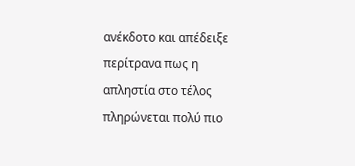ανέκδοτο και απέδειξε περίτρανα πως η απληστία στο τέλος πληρώνεται πολύ πιο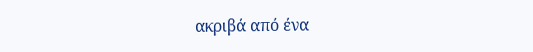ακριβά από ένα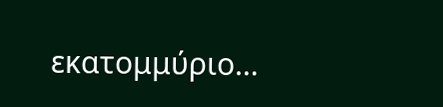εκατομμύριο…